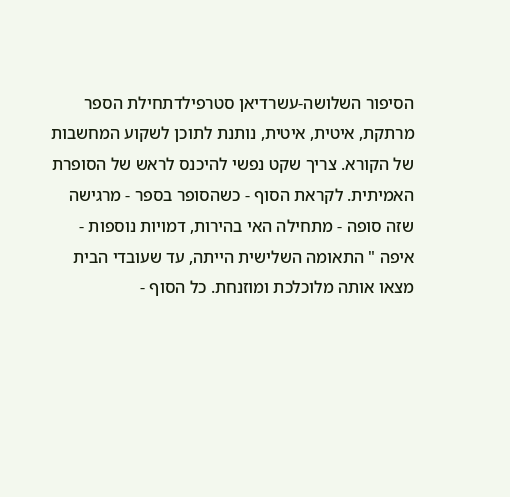הסיפור השלושה-עשרדיאן סטרפילדתחילת הספר מרתקת, איטית, איטית, נותנת לתוכן לשקוע המחשבות של הקורא. צריך שקט נפשי להיכנס לראש של הסופרת האמיתית. לקראת הסוף - כשהסופר בספר - מרגישה שזה סופה - מתחילה האי בהירות, דמויות נוספות - איפה " התאומה השלישית הייתה, עד שעובדי הבית מצאו אותה מלוכלכת ומוזנחת. כל הסוף -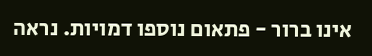אינו ברור - פתאום נוספו דמויות. נראה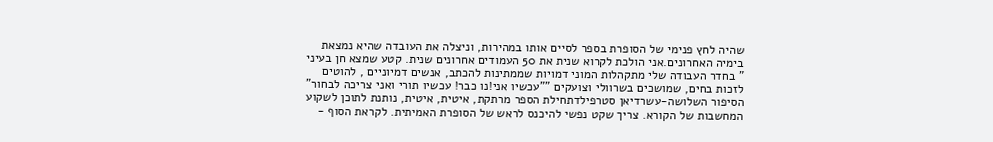שהיה לחץ פנימי של הסופרת בספר לסיים אותו במהירות, וניצלה את העובדה שהיא נמצאת בימיה האחרונים.אני הולכת לקרוא שנית את 50 העמודים אחרונים שנית. קטע שמצא חן בעיני " בחדר העבודה שלי מתקהלות המוני דמויות שממתינות להכתב, אנשים דמיוניים , להוטים לזכות בחים, שמושכים בשרוולי וצועקים ""עכשיו אני!נו כבר! עכשיו תורי ואני צריכה לבחור"
הסיפור השלושה-עשרדיאן סטרפילדתחילת הספר מרתקת, איטית, איטית, נותנת לתוכן לשקוע המחשבות של הקורא. צריך שקט נפשי להיכנס לראש של הסופרת האמיתית. לקראת הסוף -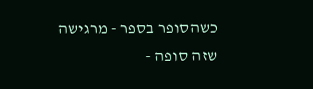כשהסופר בספר - מרגישה שזה סופה -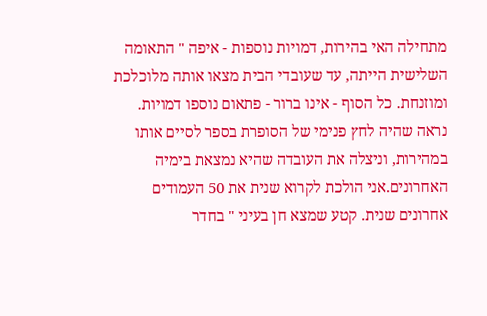מתחילה האי בהירות, דמויות נוספות - איפה " התאומה השלישית הייתה, עד שעובדי הבית מצאו אותה מלוכלכת ומוזנחת. כל הסוף - אינו ברור - פתאום נוספו דמויות. נראה שהיה לחץ פנימי של הסופרת בספר לסיים אותו במהירות, וניצלה את העובדה שהיא נמצאת בימיה האחרונים.אני הולכת לקרוא שנית את 50 העמודים אחרונים שנית. קטע שמצא חן בעיני " בחדר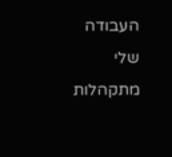העבודה שלי מתקהלות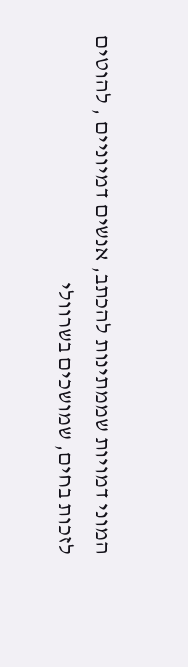המוני דמויות שממתינות להכתב, אנשים דמיוניים , להוטים לזכות בחים, שמושכים בשרוולי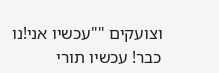וצועקים ""עכשיו אני!נו כבר! עכשיו תורי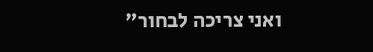ואני צריכה לבחור"